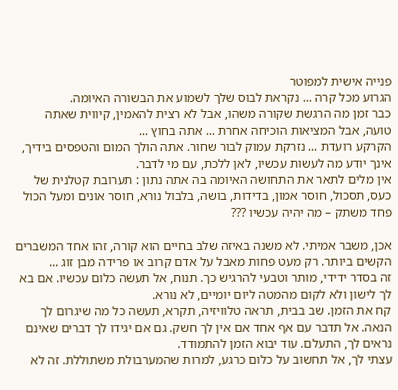פנייה אישית למפוטר
הגרוע מכל קרה ... נקראת לבוס שלך לשמוע את הבשורה האיומה.
כבר זמן מה הרגשת שקורה משהו, אבל לא רצית להאמין, קיווית שאתה טועה, אבל המציאות הוכיחה אחרת ... אתה בחוץ ...
הקרקע רועדת ... נזרקת עמוק לבור שחור. אתה הולך המום והטפסים בידיך, אינך יודע מה לעשות עכשיו, לאן ללכת, עם מי לדבר.
אין מלים לתאר את התחושה האיומה בה אתה נתון : תערובת קטלנית של כעס, תסכול, חוסר אמון, בדידות, בושה, בלבול נורא, חוסר אונים ומעל הכול פחד משתק – מה יהיה עכשיו ???

אכן, משבר אמיתי. לא משנה באיזה שלב בחיים הוא קורה, זהו אחד המשברים הקשים ביותר. רק מעט פחות מאבל על אדם קרוב או פרידה מבן זוג ...
זה בסדר ידידי, מותר וטבעי להרגיש כך. תנוח, אל תעשה כלום עכשיו. אם בא לך לישון ולא לקום מהמטה ליום יומיים, לא נורא.
קח את הזמן. שב בבית, תראה טלוויזיה, תקרא, תעשה כל מה שיגרום לך הנאה. אל תדבר עם אף אחד אם אין לך חשק. גם אם יגידו לך דברים שאינם נראים לך, התעלם. עוד יבוא הזמן להתמודד.
עצתי לך, אל תחשוב על כלום כרגע, למרות שהמערבולת משתוללת. זה לא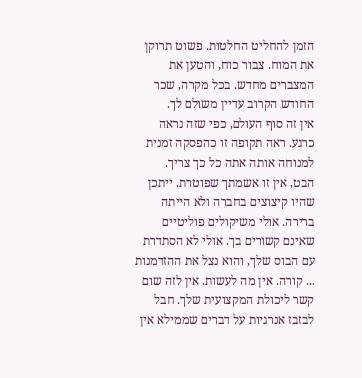הזמן להחליט החלטות. פשוט תרוקן את המוח. צבור כוח, והטען את המצברים מחדש. בכל מקרה, שכר החודש הקרוב עדיין משולם לך.
אין זה סוף העולם, כפי שזה נראה כרגע. ראה תקופה זו כהפסקה זמנית למנוחה אותה אתה כל כך צריך.
הבט, אין זו אשמתך שפוטרת. ייתכן שהיו קיצוצים בחברה ולא הייתה ברירה. אולי משיקולים פוליטיים שאינם קשורים בך. אולי לא הסתדרת עם הבוס שלך, והוא נצל את ההזדמנות ... קורה. אין מה לעשות. אין לזה שום קשר ליכולת המקצועית שלך. חבל לבזבז אנרגיות על דברים שממילא אין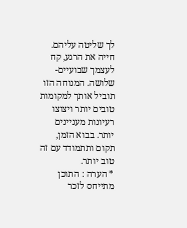לך שליטה עליהם.
חייה את הרגע, קח לעצמך שבועיים-שלושה. המנוחה הזו תוביל אותך למקומות טובים יותר ויצוצו רעיונות מעניינים יותר. בבוא הזמן, תקום ותתמודד עם זה טוב יותר.
* הערה : התוכן מתייחס לזכר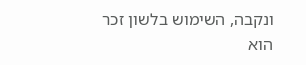ונקבה, השימוש בלשון זכר הוא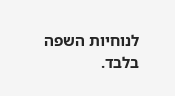לנוחיות השפה בלבד.